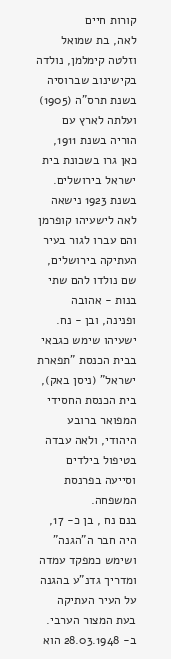קורות חיים
לאה, בת שמואל וזלטה קימלמן, נולדה בקישינוב שברוסיה בשנת תרס"ה (1905) ועלתה לארץ עם הוריה בשנת 1911, כאן גרו בשכונת בית ישראל בירושלים.
בשנת 1923 נישאה לאה לישעיהו קופרמן והם עברו לגור בעיר העתיקה בירושלים, שם נולדו להם שתי בנות - אהובה ופנינה, ובן - נח. ישעיהו שימש כגבאי בבית הכנסת "תפארת ישראל" (ניסן באק), בית הכנסת החסידי המפואר ברובע היהודי, ולאה עבדה בטיפול בילדים וסייעה בפרנסת המשפחה.
בנם נח , בן כ- 17, היה חבר ה"הגנה" ושימש כמפקד עמדה ומדריך גדנ"ע בהגנה על העיר העתיקה בעת המצור הערבי. ב- 28.03.1948 הוא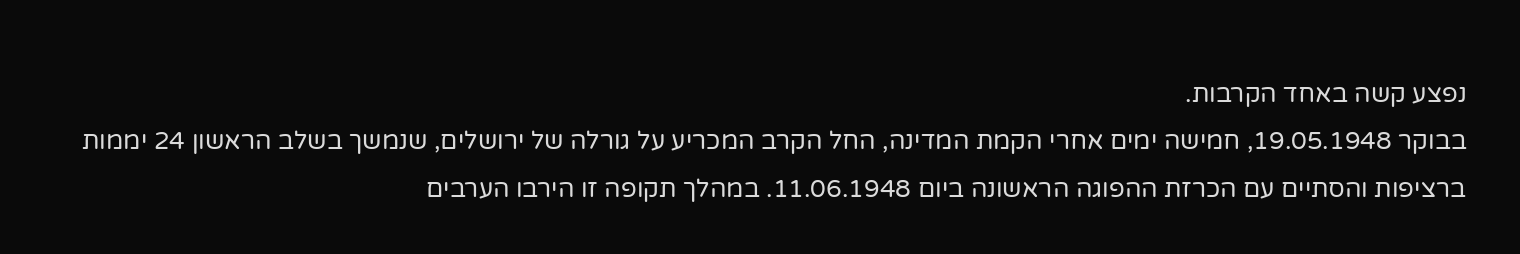נפצע קשה באחד הקרבות.
בבוקר 19.05.1948, חמישה ימים אחרי הקמת המדינה, החל הקרב המכריע על גורלה של ירושלים, שנמשך בשלב הראשון 24 יממות ברציפות והסתיים עם הכרזת ההפוגה הראשונה ביום 11.06.1948. במהלך תקופה זו הירבו הערבים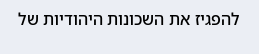להפגיז את השכונות היהודיות של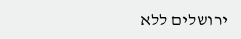ירושלים ללא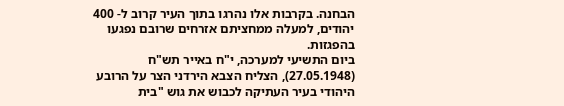הבחנה. בקרבות אלו נהרגו בתוך העיר קרוב ל- 400 יהודים, למעלה ממחציתם אזרחים שרובם נפגעו בהפגזות.
ביום התשיעי למערכה, י"ח באייר תש"ח (27.05.1948), הצליח הצבא הירדני הצר על הרובע היהודי בעיר העתיקה לכבוש את גוש "בית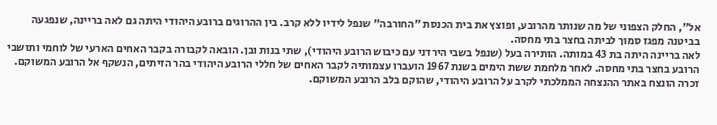אל", החלק הצפוני של מה שנותר מהרובע, ופוצץ את בית הכנסת "החורבה" שנפל לידיו ללא קרב. בין ההרוגים ברובע היהודי היתה גם לאה בריינה, שנפגעה בביטנה מפגז סמוך לביתה בחצר בתי מחסה.
לאה בריינה היתה בת 43 במותה. הותירה בעל (שנפל בשבי הירדני עם כיבוש הרובע היהודי), שתי בנות ובן. הובאה לקבורה בקבר האחים הארעי של לוחמי ותושבי הרובע בחצר בתי מחסה. לאחר מלחמת ששת הימים בשנת 1967 הועברו עצמותיה לקבר האחים של חללי הרובע היהודי בהר הזיתים, הנשקף אל הרובע המשוקם.
זכרה הונצח באתר ההנצחה הממלכתי לקרב על הרובע היהודי, שהוקם בלב הרובע המשוקם.